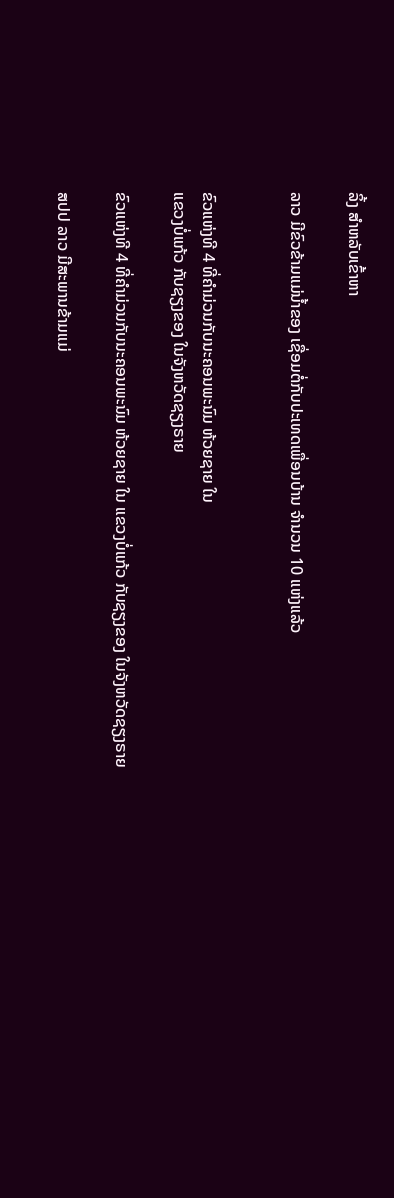ລິ້ງ ສຳຫລັບເຂົ້າຫາ

ລາວ ມີຂົວຂ້າມແມ່ນ້ຳຂອງ ເຊື່ອມຕໍ່ກັບປະເທດເພື່ອນບ້ານ ຈຳນວນ 10 ແຫ່ງແລ້ວ


ຂົວແຫ່ງທີ 4 ທີ່ຄຳມ່ວນກັບນະຄອນພະນົມ ຫ້ວຍຊາຍ ໃນ
ແຂວງບໍ່ແກ້ວ ກັບຊຽງຂອງ ໃນຈັງຫວັດຊຽງຣາຍ

ຂົວແຫ່ງທີ 4 ທີ່ຄຳມ່ວນກັບນະຄອນພະນົມ ຫ້ວຍຊາຍ ໃນ ແຂວງບໍ່ແກ້ວ ກັບຊຽງຂອງ ໃນຈັງຫວັດຊຽງຣາຍ

ສປປ ລາວ ມີສະພານຂ້າມແມ່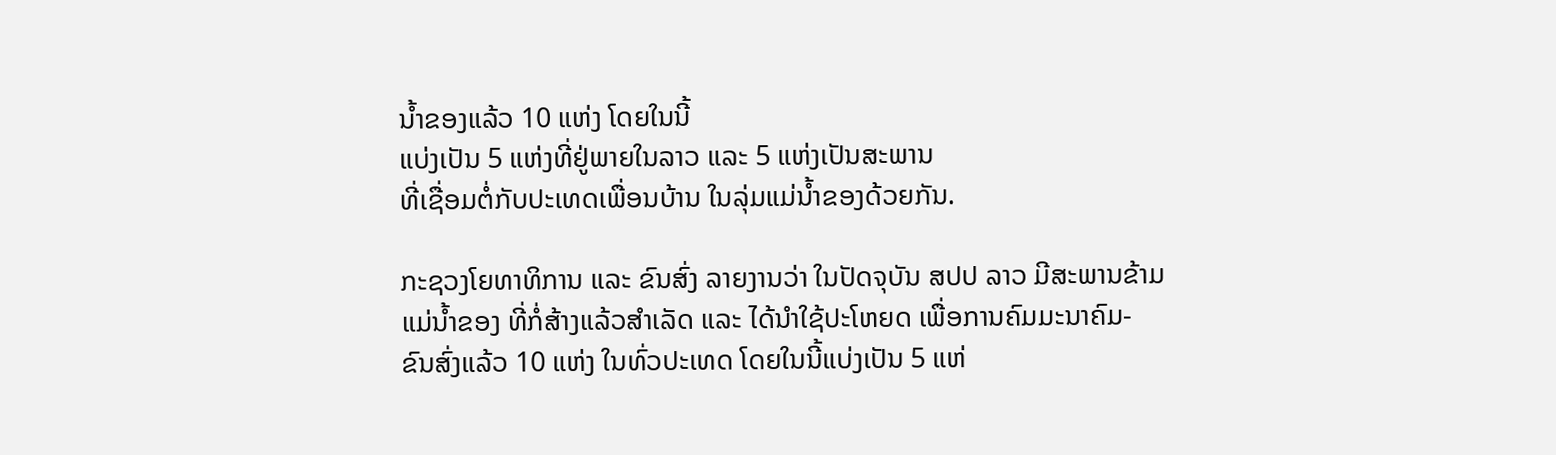ນ້ຳຂອງແລ້ວ 10 ແຫ່ງ ໂດຍໃນນີ້
ແບ່ງເປັນ 5 ແຫ່ງທີ່ຢູ່ພາຍໃນລາວ ແລະ 5 ແຫ່ງເປັນສະພານ
ທີ່ເຊື່ອມຕໍ່ກັບປະເທດເພື່ອນບ້ານ ໃນລຸ່ມແມ່ນ້ຳຂອງດ້ວຍກັນ.

ກະຊວງໂຍທາທິການ ແລະ ຂົນສົ່ງ ລາຍງານວ່າ ໃນປັດຈຸບັນ ສປປ ລາວ ມີສະພານຂ້າມ
ແມ່ນ້ຳຂອງ ທີ່ກໍ່ສ້າງແລ້ວສຳເລັດ ແລະ ໄດ້ນຳໃຊ້ປະໂຫຍດ ເພື່ອການຄົມມະນາຄົມ-
ຂົນສົ່ງແລ້ວ 10 ແຫ່ງ ໃນທົ່ວປະເທດ ໂດຍໃນນີ້ແບ່ງເປັນ 5 ແຫ່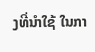ງທີ່ນຳໃຊ້ ໃນກາ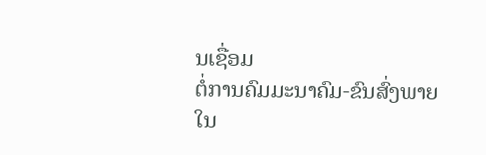ນເຊື່ອມ
ຕໍ່ການຄົມມະນາຄົມ-ຂົນສົ່ງພາຍໃນ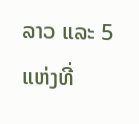ລາວ ແລະ 5 ແຫ່ງທີ່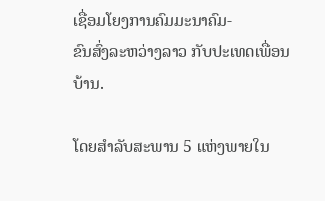ເຊື່ອມໂຍງການຄົມມະນາຄົມ-
ຂົນສົ່ງລະຫວ່າງລາວ ກັບປະເທດເພື່ອນບ້ານ.

ໂດຍສຳລັບສະພານ 5 ແຫ່ງພາຍໃນ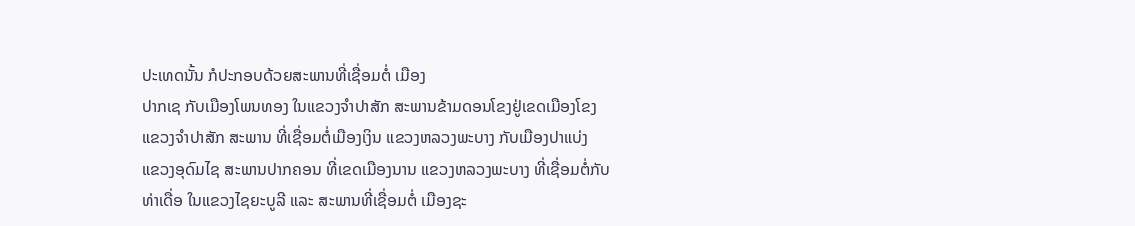ປະເທດນັ້ນ ກໍປະກອບດ້ວຍສະພານທີ່ເຊື່ອມຕໍ່ ເມືອງ
ປາກເຊ ກັບເມືອງໂພນທອງ ໃນແຂວງຈຳປາສັກ ສະພານຂ້າມດອນໂຂງຢູ່ເຂດເມືອງໂຂງ
ແຂວງຈຳປາສັກ ສະພານ ທີ່ເຊື່ອມຕໍ່ເມືອງເງິນ ແຂວງຫລວງພະບາງ ກັບເມືອງປາແບ່ງ
ແຂວງອຸດົມໄຊ ສະພານປາກຄອນ ທີ່ເຂດເມືອງນານ ແຂວງຫລວງພະບາງ ທີ່ເຊື່ອມຕໍ່ກັບ
ທ່າເດື່ອ ໃນແຂວງໄຊຍະບູລີ ແລະ ສະພານທີ່ເຊື່ອມຕໍ່ ເມືອງຊະ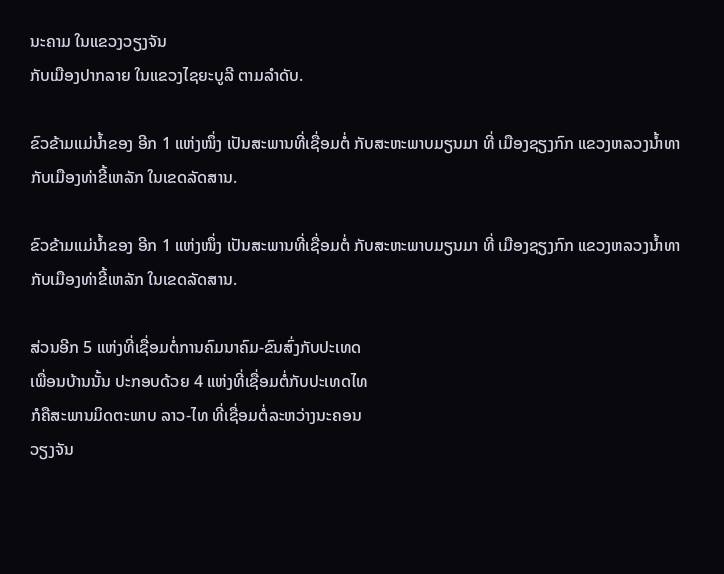ນະຄາມ ໃນແຂວງວຽງຈັນ
ກັບເມືອງປາກລາຍ ໃນແຂວງໄຊຍະບູລີ ຕາມລຳດັບ.

ຂົວຂ້າມແມ່ນ້ຳຂອງ ອີກ 1 ແຫ່ງໜຶ່ງ ເປັນສະພານທີ່ເຊື່ອມຕໍ່ ກັບສະຫະພາບມຽນມາ ທີ່ ເມືອງຊຽງກົກ ແຂວງຫລວງນ້ຳທາ ກັບເມືອງທ່າຂີ້ເຫລັກ ໃນເຂດລັດສານ.

ຂົວຂ້າມແມ່ນ້ຳຂອງ ອີກ 1 ແຫ່ງໜຶ່ງ ເປັນສະພານທີ່ເຊື່ອມຕໍ່ ກັບສະຫະພາບມຽນມາ ທີ່ ເມືອງຊຽງກົກ ແຂວງຫລວງນ້ຳທາ ກັບເມືອງທ່າຂີ້ເຫລັກ ໃນເຂດລັດສານ.

ສ່ວນອີກ 5 ແຫ່ງທີ່ເຊື່ອມຕໍ່ການຄົມນາຄົມ-ຂົນສົ່ງກັບປະເທດ
ເພື່ອນບ້ານນັ້ນ ປະກອບດ້ວຍ 4 ແຫ່ງທີ່ເຊື່ອມຕໍ່ກັບປະເທດໄທ
ກໍຄືສະພານມິດຕະພາບ ລາວ-ໄທ ທີ່ເຊື່ອມຕໍ່ລະຫວ່າງນະຄອນ
ວຽງຈັນ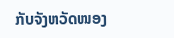ກັບຈັງຫວັດໜອງ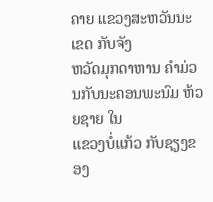ຄາຍ ແຂວງສະຫວັນນະເຂດ ກັບຈັງ
ຫວັດມຸກດາຫານ ຄຳມ່ວນກັບນະຄອນພະນົມ ຫ້ວຍຊາຍ ໃນ
ແຂວງບໍ່ແກ້ວ ກັບຊຽງຂອງ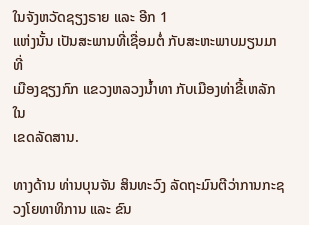ໃນຈັງຫວັດຊຽງຣາຍ ແລະ ອີກ 1
ແຫ່ງນັ້ນ ເປັນສະພານທີ່ເຊື່ອມຕໍ່ ກັບສະຫະພາບມຽນມາ ທີ່
ເມືອງຊຽງກົກ ແຂວງຫລວງນ້ຳທາ ກັບເມືອງທ່າຂີ້ເຫລັກ ໃນ
ເຂດລັດສານ.

ທາງດ້ານ ທ່ານບຸນຈັນ ສິນທະວົງ ລັດຖະມົນຕີວ່າການກະຊວງໂຍທາທິການ ແລະ ຂົນ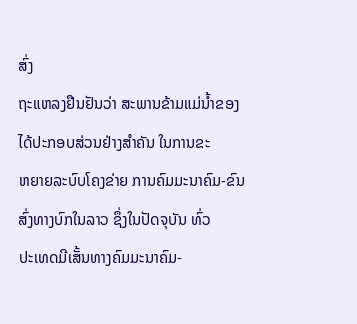ສົ່ງ
ຖະແຫລງຢືນຢັນວ່າ ສະພານຂ້າມແມ່ນ້ຳຂອງ ໄດ້ປະກອບສ່ວນຢ່າງສຳຄັນ ໃນການຂະ
ຫຍາຍລະບົບໂຄງຂ່າຍ ການຄົມມະນາຄົມ-ຂົນສົ່ງທາງບົກໃນລາວ ຊຶ່ງໃນປັດຈຸບັນ ທົ່ວ
ປະເທດມີເສັ້ນທາງຄົມມະນາຄົມ-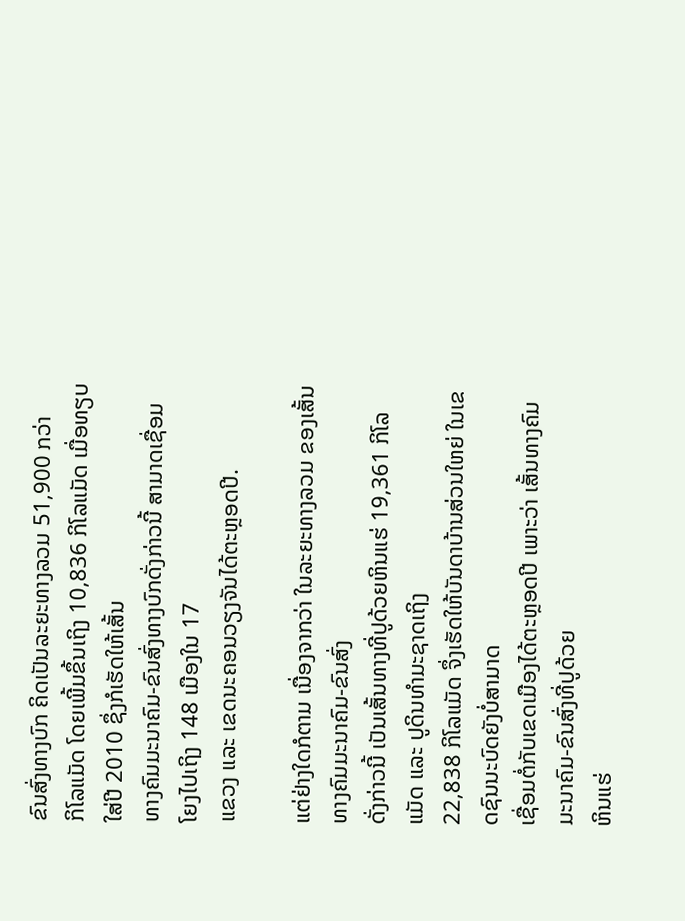ຂົນສົ່ງທາງບົກ ຄິດເປັນລະຍະທາງລວມ 51,900 ກວ່າ
ກິໂລແມັດ ໂດຍເພີ້ມຂຶ້ນເຖິງ 10,836 ກິໂລແມັດ ເມື່ອທຽບໃສ່ປີ 2010 ຊຶ່ງກໍເຮັດໃຫ້ເສັ້ນ
ທາງຄົມມະນາຄົມ-ຂົນສົ່ງທາງບົກດັ່ງກ່າວນີ້ ສາມາດເຊື່ອມໂຍງໄປເຖິງ 148 ເມືອງໃນ 17
ແຂວງ ແລະ ເຂດນະຄອນວຽງຈັນໄດ້ຕະຫຼອດປີ.

ແຕ່ຢ່າງໃດກໍຕາມ ເນື່ອງຈາກວ່າ ໃນລະຍະທາງລວມ ຂອງເສັ້ນທາງຄົມມະນາຄົມ-ຂົນສົ່ງ
ດັ່ງກ່າວນີ້ ເປັນເສັ້ນທາງທີ່ປູດ້ວຍຫິນແຮ່ 19,361 ກິໂລແມັດ ແລະ ປູດິນທຳມະຊາດເຖິງ
22,838 ກິໂລແມັດ ຈຶ່ງເຮັດໃຫ້ບັນດາບ້ານສ່ວນໃຫຍ່ ໃນເຂດຊົນນະບົດຍັງບໍ່ສາມາດ
ເຊື່ອມຕໍ່ກັບເຂດເມືອງໄດ້ຕະຫຼອດປີ ເພາະວ່າ ເສັ້ນທາງຄົມມະນາຄົມ-ຂົນສົ່ງທີ່ປູດ້ວຍ
ຫິນແຮ່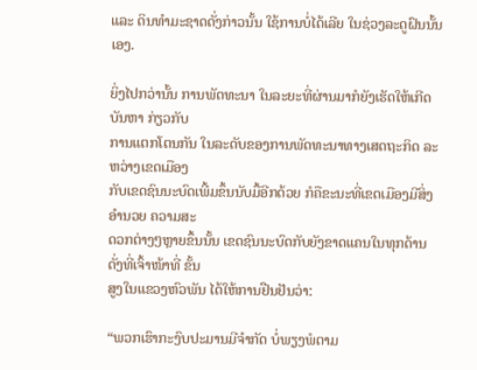ແລະ ດິນທຳມະຊາດດັ່ງກ່າວນັ້ນ ໃຊ້ການບໍ່ໄດ້ເລີຍ ໃນຊ່ວງລະດູຝົນນັ້ນເອງ.

ຍິ່ງໄປກວ່ານັ້ນ ການພັດທະນາ ໃນລະຍະທີ່ຜ່ານມາກໍຍັງເຮັດໃຫ້ເກີດບັນຫາ ກ່ຽວກັບ
ການແຕກໂຕນກັນ ໃນລະດັບຂອງການພັດທະນາທາງເສດຖະກິດ ລະຫວ່າງເຂດເມືອງ
ກັບເຂດຊົນນະບົດເພີ້ມຂຶ້ນນັບມື້ອີກດ້ວຍ ກໍຄືຂະນະທີ່ເຂດເມືອງມີສິ່ງອຳນວຍ ຄວາມສະ
ດວກຕ່າງໆຫຼາຍຂຶ້ນນັ້ນ ເຂດຊົນນະບົດກັບຍັງຂາດແຄນໃນທຸກດ້ານ ດັ່ງທີ່ເຈົ້າໜ້າທີ່ ຂັ້ນ
ສູງໃນແຂວງຫົວພັນ ໄດ້ໃຫ້ການຢືນຢັນວ່າ:

“ພວກເຮົາກະງົບປະມານມີຈຳກັດ ບໍ່ພຽງພໍຕາມ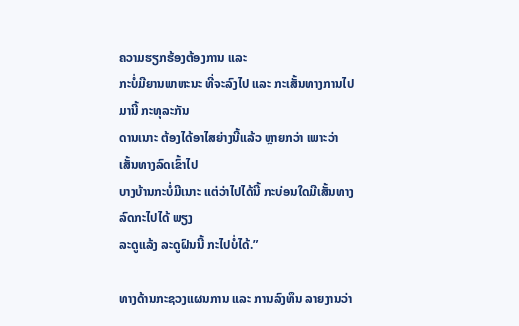ຄວາມຮຽກຮ້ອງຕ້ອງການ ແລະ
ກະບໍ່ມີຍານພາຫະນະ ທີ່ຈະລົງໄປ ແລະ ກະເສັ້ນທາງການໄປມານີ້ ກະທຸລະກັນ
ດານເນາະ ຕ້ອງໄດ້ອາໄສຍ່າງນີ້ແລ້ວ ຫຼາຍກວ່າ ເພາະວ່າ ເສັ້ນທາງລົດເຂົ້າໄປ
ບາງບ້ານກະບໍ່ມີເນາະ ແຕ່ວ່າໄປໄດ້ນີ້ ກະບ່ອນໃດມີເສັ້ນທາງລົດກະໄປໄດ້ ພຽງ
ລະດູແລ້ງ ລະດູຝົນນີ້ ກະໄປບໍ່ໄດ້.”

ທາງດ້ານກະຊວງແຜນການ ແລະ ການລົງທຶນ ລາຍງານວ່າ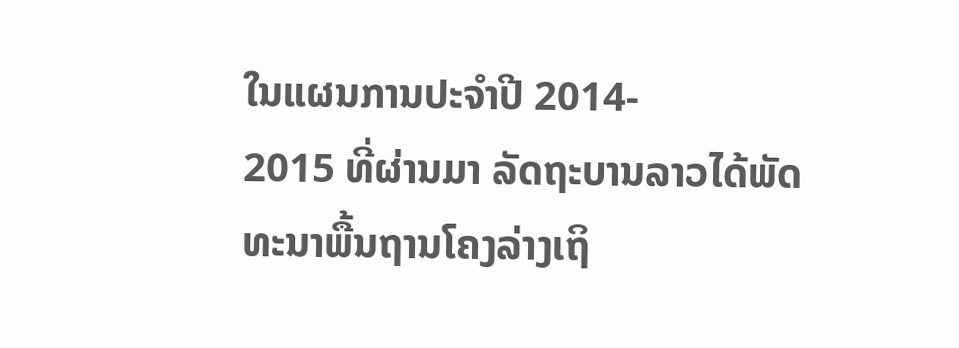ໃນແຜນການປະຈຳປີ 2014-
2015 ທີ່ຜ່ານມາ ລັດຖະບານລາວໄດ້ພັດທະນາພື້ນຖານໂຄງລ່າງເຖິ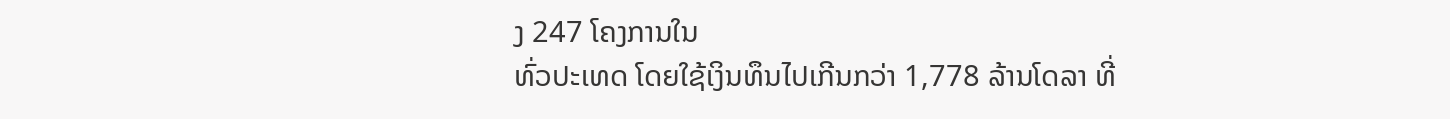ງ 247 ໂຄງການໃນ
ທົ່ວປະເທດ ໂດຍໃຊ້ເງິນທຶນໄປເກີນກວ່າ 1,778 ລ້ານໂດລາ ທີ່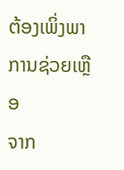ຕ້ອງເພິ່ງພາການຊ່ວຍເຫຼືອ
ຈາກ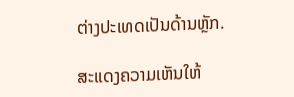ຕ່າງປະເທດເປັນດ້ານຫຼັກ.

ສະແດງຄວາມເຫັນໃຫ້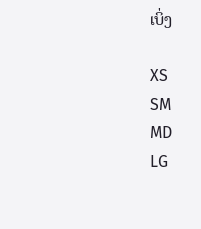ເບິ່ງ

XS
SM
MD
LG